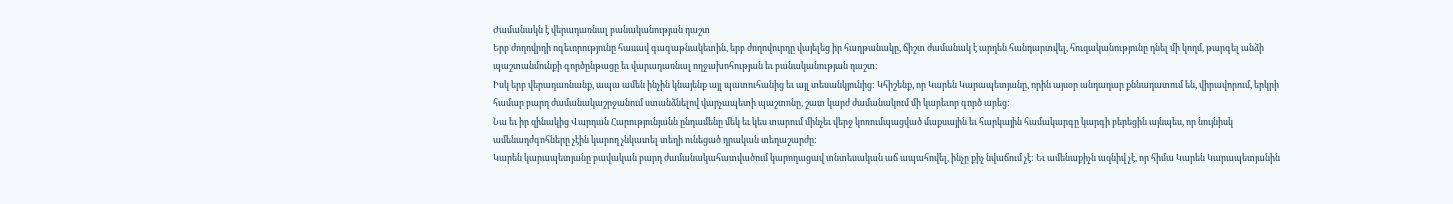Ժամանակն է վերադառնալ բանականության դաշտ
Երբ ժողովրդի ոգեւորությունը հասավ գագաթնակետին, երբ ժողովուրդը վայելեց իր հաղթանակը, ճիշտ ժամանակ է արդեն հանդարտվել, հուզականությունը դնել մի կողմ, թարգել անձի պաշտանմունքի գործընթացը եւ վարադառնալ ողջախոհության եւ բանականության դաշտ:
Իսկ երբ վերադառնանք, ապա ամեն ինչին կնայենք այլ պատուհանից եւ այլ տեսանկյունից: Կհիշենք, որ Կարեն Կարապետյանը, որին այսօր անդադար քննադատում են, վիրավորում, երկրի համար բարդ ժամանակաշրջանում ստանձնելով վարչապետի պաշտոնը, շատ կարժ ժամանակում մի կարեւոր գործ արեց:
Նա եւ իր զինակից Վարդան Հարությունյանն ընդամենը մեկ եւ կես տարում մինչեւ վերջ կոռումպացված մաքսային եւ հարկային համակարգը կարգի բերեցին այնպես, որ նույնիսկ ամենադժգոհները չէին կարող չնկատել տեղի ունեցած դրական տեղաշարժը:
Կարեն կարապետյանը բավական բարդ ժամանակահատվածում կարողացավ տնտեսական աճ ապահովել, ինչը քիչ նվաճում չէ: Եւ ամենաքիչն ազնիվ չէ, որ հիմա Կարեն Կարապետյանին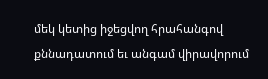մեկ կետից իջեցվող հրահանգով քննադատում եւ անգամ վիրավորում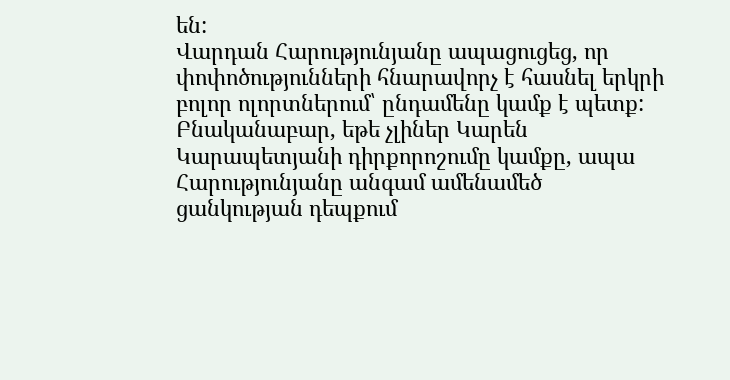են:
Վարդան Հարությունյանը ապացուցեց, որ փոփոծությունների հնարավորչ է հասնել երկրի բոլոր ոլորտներում՝ ընդամենը կամք է պետք: Բնականաբար, եթե չլիներ Կարեն Կարապետյանի դիրքորոշումը կամքը, ապա Հարությունյանը անգամ ամենամեծ ցանկության դեպքում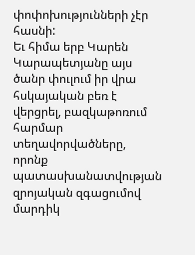փոփոխությունների չէր հասնի:
Եւ հիմա երբ Կարեն Կարապետյանը այս ծանր փուլում իր վրա հսկայական բեռ է վերցրել, բազկաթոռում հարմար տեղավորվածները, որոնք պատասխանատվության զրոյական զգացումով մարդիկ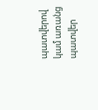պատվերով կամ առանց պատվեր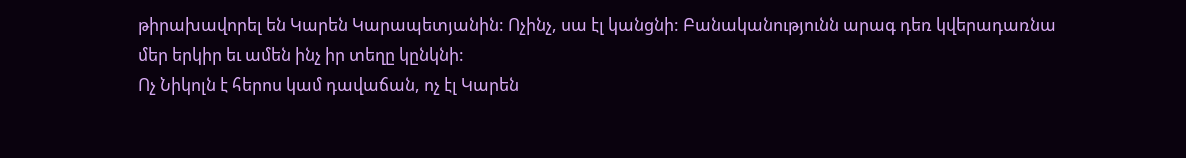թիրախավորել են Կարեն Կարապետյանին: Ոչինչ, սա էլ կանցնի: Բանականությունն արագ դեռ կվերադառնա մեր երկիր եւ ամեն ինչ իր տեղը կընկնի:
Ոչ Նիկոլն է հերոս կամ դավաճան, ոչ էլ Կարեն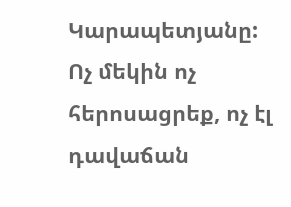Կարապետյանը: Ոչ մեկին ոչ հերոսացրեք, ոչ էլ դավաճան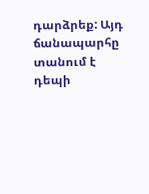դարձրեք: Այդ ճանապարհը տանում է դեպի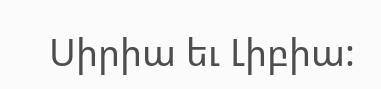Սիրիա եւ Լիբիա: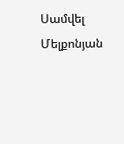Սամվել Մելքոնյան